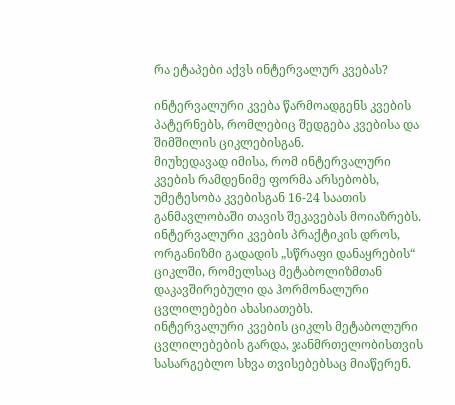რა ეტაპები აქვს ინტერვალურ კვებას?

ინტერვალური კვება წარმოადგენს კვების პატერნებს, რომლებიც შედგება კვებისა და შიმშილის ციკლებისგან.
მიუხედავად იმისა, რომ ინტერვალური კვების რამდენიმე ფორმა არსებობს, უმეტესობა კვებისგან 16-24 საათის განმავლობაში თავის შეკავებას მოიაზრებს.
ინტერვალური კვების პრაქტიკის დროს, ორგანიზმი გადადის „სწრაფი დანაყრების“ ციკლში, რომელსაც მეტაბოლიზმთან დაკავშირებული და ჰორმონალური ცვლილებები ახასიათებს.
ინტერვალური კვების ციკლს მეტაბოლური ცვლილებების გარდა, ჯანმრთელობისთვის სასარგებლო სხვა თვისებებსაც მიაწერენ.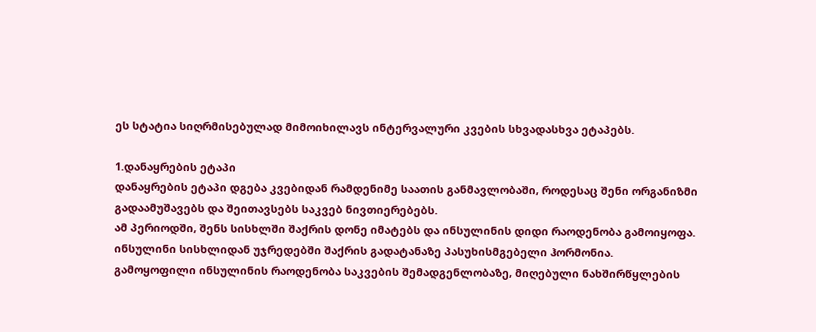ეს სტატია სიღრმისებულად მიმოიხილავს ინტერვალური კვების სხვადასხვა ეტაპებს.

1.დანაყრების ეტაპი
დანაყრების ეტაპი დგება კვებიდან რამდენიმე საათის განმავლობაში, როდესაც შენი ორგანიზმი გადაამუშავებს და შეითავსებს საკვებ ნივთიერებებს.
ამ პერიოდში, შენს სისხლში შაქრის დონე იმატებს და ინსულინის დიდი რაოდენობა გამოიყოფა. ინსულინი სისხლიდან უჯრედებში შაქრის გადატანაზე პასუხისმგებელი ჰორმონია.
გამოყოფილი ინსულინის რაოდენობა საკვების შემადგენლობაზე, მიღებული ნახშირწყლების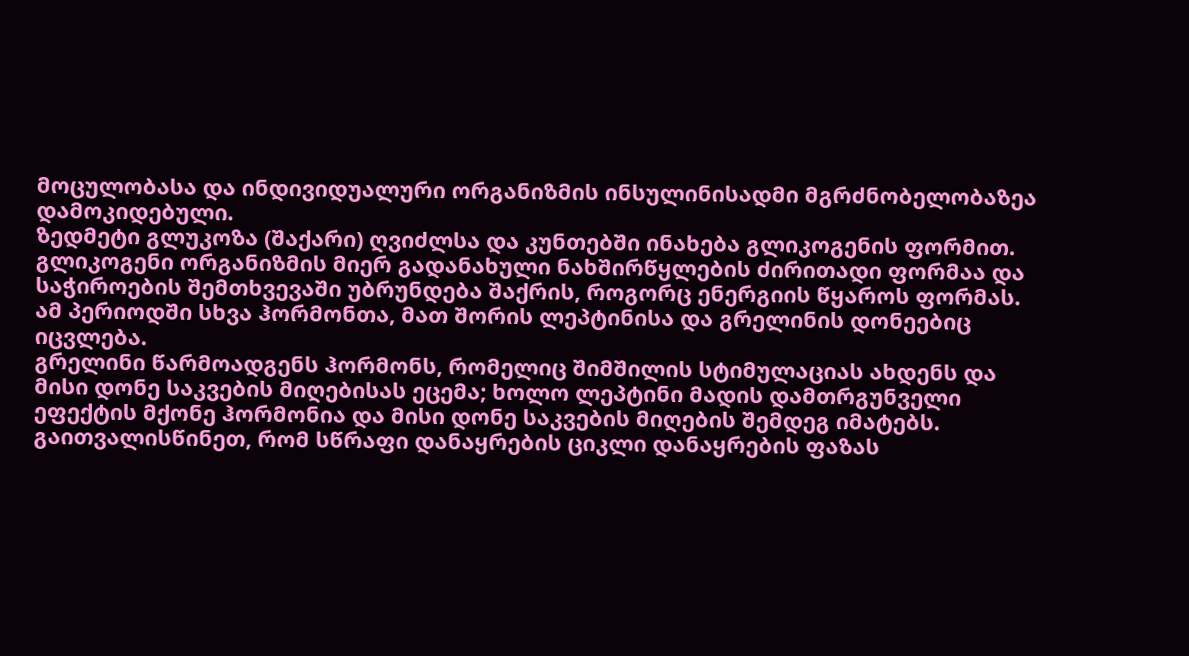მოცულობასა და ინდივიდუალური ორგანიზმის ინსულინისადმი მგრძნობელობაზეა დამოკიდებული.
ზედმეტი გლუკოზა (შაქარი) ღვიძლსა და კუნთებში ინახება გლიკოგენის ფორმით. გლიკოგენი ორგანიზმის მიერ გადანახული ნახშირწყლების ძირითადი ფორმაა და საჭიროების შემთხვევაში უბრუნდება შაქრის, როგორც ენერგიის წყაროს ფორმას.
ამ პერიოდში სხვა ჰორმონთა, მათ შორის ლეპტინისა და გრელინის დონეებიც იცვლება.
გრელინი წარმოადგენს ჰორმონს, რომელიც შიმშილის სტიმულაციას ახდენს და მისი დონე საკვების მიღებისას ეცემა; ხოლო ლეპტინი მადის დამთრგუნველი ეფექტის მქონე ჰორმონია და მისი დონე საკვების მიღების შემდეგ იმატებს.
გაითვალისწინეთ, რომ სწრაფი დანაყრების ციკლი დანაყრების ფაზას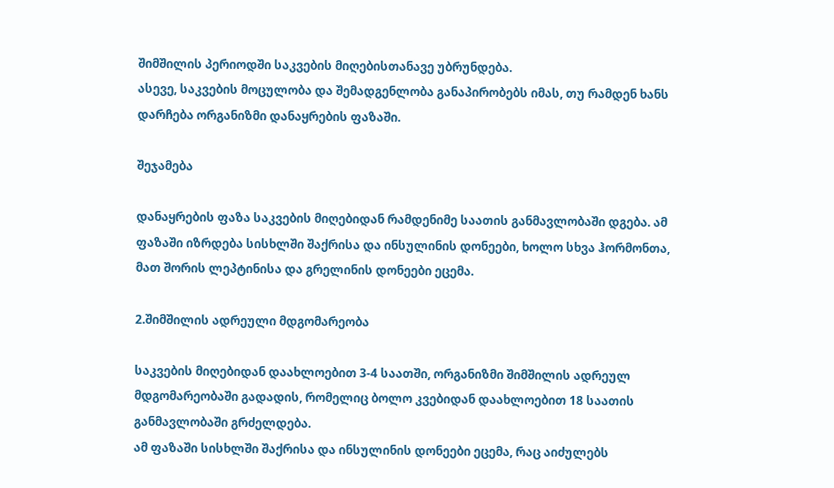შიმშილის პერიოდში საკვების მიღებისთანავე უბრუნდება.
ასევე, საკვების მოცულობა და შემადგენლობა განაპირობებს იმას, თუ რამდენ ხანს დარჩება ორგანიზმი დანაყრების ფაზაში.

შეჯამება

დანაყრების ფაზა საკვების მიღებიდან რამდენიმე საათის განმავლობაში დგება. ამ ფაზაში იზრდება სისხლში შაქრისა და ინსულინის დონეები, ხოლო სხვა ჰორმონთა, მათ შორის ლეპტინისა და გრელინის დონეები ეცემა.

2.შიმშილის ადრეული მდგომარეობა

საკვების მიღებიდან დაახლოებით 3-4 საათში, ორგანიზმი შიმშილის ადრეულ მდგომარეობაში გადადის, რომელიც ბოლო კვებიდან დაახლოებით 18 საათის განმავლობაში გრძელდება.
ამ ფაზაში სისხლში შაქრისა და ინსულინის დონეები ეცემა, რაც აიძულებს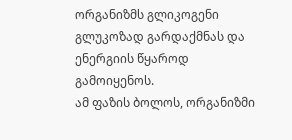ორგანიზმს გლიკოგენი გლუკოზად გარდაქმნას და ენერგიის წყაროდ გამოიყენოს.
ამ ფაზის ბოლოს, ორგანიზმი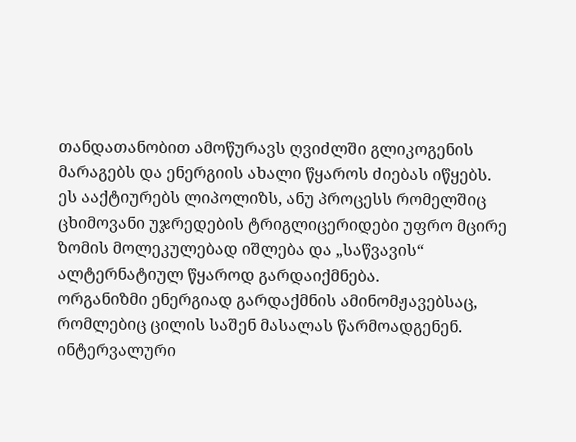თანდათანობით ამოწურავს ღვიძლში გლიკოგენის მარაგებს და ენერგიის ახალი წყაროს ძიებას იწყებს.
ეს ააქტიურებს ლიპოლიზს, ანუ პროცესს რომელშიც ცხიმოვანი უჯრედების ტრიგლიცერიდები უფრო მცირე ზომის მოლეკულებად იშლება და „საწვავის“ ალტერნატიულ წყაროდ გარდაიქმნება.
ორგანიზმი ენერგიად გარდაქმნის ამინომჟავებსაც, რომლებიც ცილის საშენ მასალას წარმოადგენენ.
ინტერვალური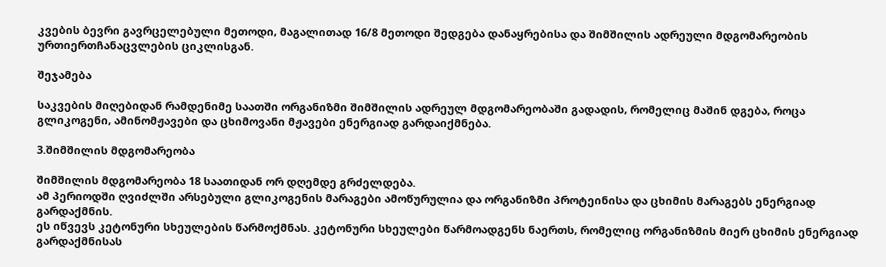კვების ბევრი გავრცელებული მეთოდი, მაგალითად 16/8 მეთოდი შედგება დანაყრებისა და შიმშილის ადრეული მდგომარეობის ურთიერთჩანაცვლების ციკლისგან.

შეჯამება

საკვების მიღებიდან რამდენიმე საათში ორგანიზმი შიმშილის ადრეულ მდგომარეობაში გადადის, რომელიც მაშინ დგება, როცა გლიკოგენი, ამინომჟავები და ცხიმოვანი მჟავები ენერგიად გარდაიქმნება.

3.შიმშილის მდგომარეობა

შიმშილის მდგომარეობა 18 საათიდან ორ დღემდე გრძელდება.
ამ პერიოდში ღვიძლში არსებული გლიკოგენის მარაგები ამოწურულია და ორგანიზმი პროტეინისა და ცხიმის მარაგებს ენერგიად გარდაქმნის.
ეს იწვევს კეტონური სხეულების წარმოქმნას. კეტონური სხეულები წარმოადგენს ნაერთს, რომელიც ორგანიზმის მიერ ცხიმის ენერგიად გარდაქმნისას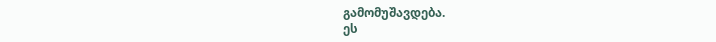გამომუშავდება.
ეს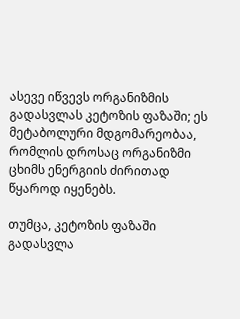ასევე იწვევს ორგანიზმის გადასვლას კეტოზის ფაზაში; ეს მეტაბოლური მდგომარეობაა, რომლის დროსაც ორგანიზმი ცხიმს ენერგიის ძირითად წყაროდ იყენებს.

თუმცა, კეტოზის ფაზაში გადასვლა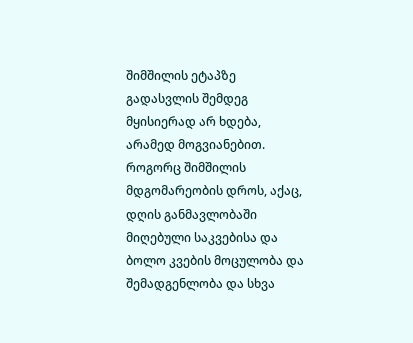შიმშილის ეტაპზე გადასვლის შემდეგ მყისიერად არ ხდება, არამედ მოგვიანებით.
როგორც შიმშილის მდგომარეობის დროს, აქაც, დღის განმავლობაში მიღებული საკვებისა და ბოლო კვების მოცულობა და შემადგენლობა და სხვა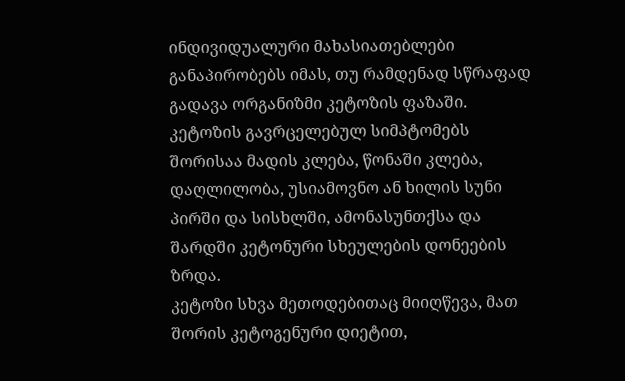ინდივიდუალური მახასიათებლები განაპირობებს იმას, თუ რამდენად სწრაფად გადავა ორგანიზმი კეტოზის ფაზაში.
კეტოზის გავრცელებულ სიმპტომებს შორისაა მადის კლება, წონაში კლება, დაღლილობა, უსიამოვნო ან ხილის სუნი პირში და სისხლში, ამონასუნთქსა და შარდში კეტონური სხეულების დონეების ზრდა.
კეტოზი სხვა მეთოდებითაც მიიღწევა, მათ შორის კეტოგენური დიეტით,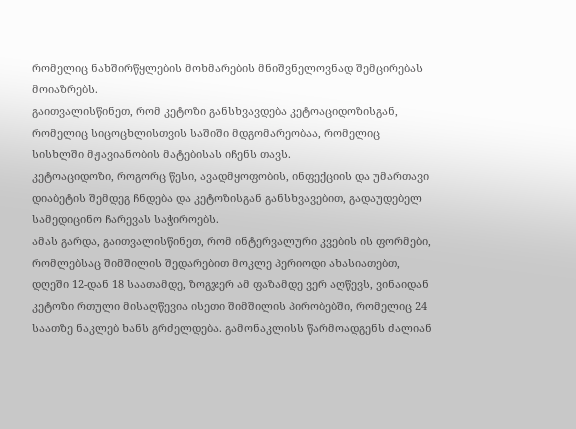რომელიც ნახშირწყლების მოხმარების მნიშვნელოვნად შემცირებას მოიაზრებს.
გაითვალისწინეთ, რომ კეტოზი განსხვავდება კეტოაციდოზისგან, რომელიც სიცოცხლისთვის საშიში მდგომარეობაა, რომელიც სისხლში მჟავიანობის მატებისას იჩენს თავს.
კეტოაციდოზი, როგორც წესი, ავადმყოფობის, ინფექციის და უმართავი დიაბეტის შემდეგ ჩნდება და კეტოზისგან განსხვავებით, გადაუდებელ სამედიცინო ჩარევას საჭიროებს.
ამას გარდა, გაითვალისწინეთ, რომ ინტერვალური კვების ის ფორმები, რომლებსაც შიმშილის შედარებით მოკლე პერიოდი ახასიათებთ, დღეში 12-დან 18 საათამდე, ზოგჯერ ამ ფაზამდე ვერ აღწევს, ვინაიდან კეტოზი რთული მისაღწევია ისეთი შიმშილის პირობებში, რომელიც 24 საათზე ნაკლებ ხანს გრძელდება. გამონაკლისს წარმოადგენს ძალიან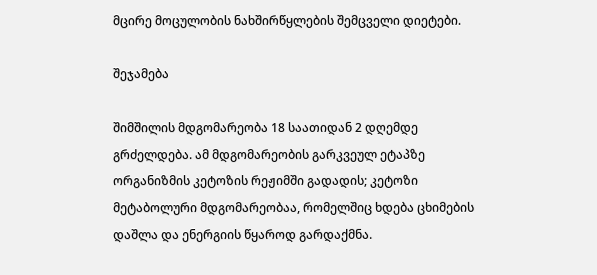მცირე მოცულობის ნახშირწყლების შემცველი დიეტები.

შეჯამება

შიმშილის მდგომარეობა 18 საათიდან 2 დღემდე გრძელდება. ამ მდგომარეობის გარკვეულ ეტაპზე ორგანიზმის კეტოზის რეჟიმში გადადის; კეტოზი მეტაბოლური მდგომარეობაა, რომელშიც ხდება ცხიმების დაშლა და ენერგიის წყაროდ გარდაქმნა.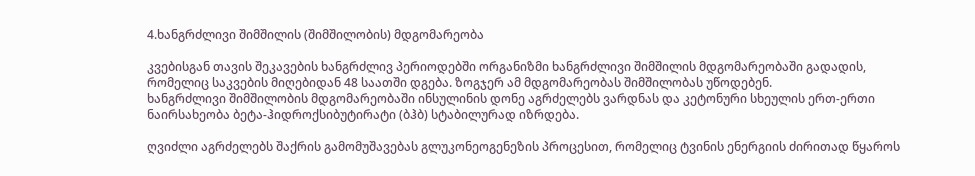4.ხანგრძლივი შიმშილის (შიმშილობის) მდგომარეობა

კვებისგან თავის შეკავების ხანგრძლივ პერიოდებში ორგანიზმი ხანგრძლივი შიმშილის მდგომარეობაში გადადის, რომელიც საკვების მიღებიდან 48 საათში დგება. ზოგჯერ ამ მდგომარეობას შიმშილობას უწოდებენ.
ხანგრძლივი შიმშილობის მდგომარეობაში ინსულინის დონე აგრძელებს ვარდნას და კეტონური სხეულის ერთ-ერთი ნაირსახეობა ბეტა-ჰიდროქსიბუტირატი (ბჰბ) სტაბილურად იზრდება.

ღვიძლი აგრძელებს შაქრის გამომუშავებას გლუკონეოგენეზის პროცესით, რომელიც ტვინის ენერგიის ძირითად წყაროს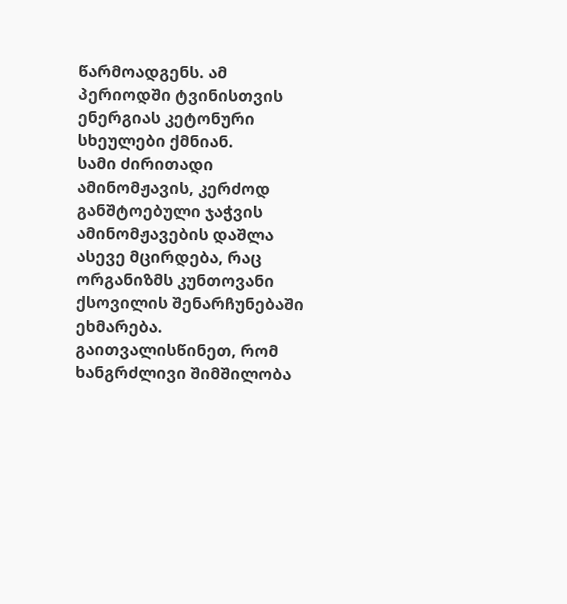წარმოადგენს. ამ პერიოდში ტვინისთვის ენერგიას კეტონური სხეულები ქმნიან.
სამი ძირითადი ამინომჟავის, კერძოდ განშტოებული ჯაჭვის ამინომჟავების დაშლა ასევე მცირდება, რაც ორგანიზმს კუნთოვანი ქსოვილის შენარჩუნებაში ეხმარება.
გაითვალისწინეთ, რომ ხანგრძლივი შიმშილობა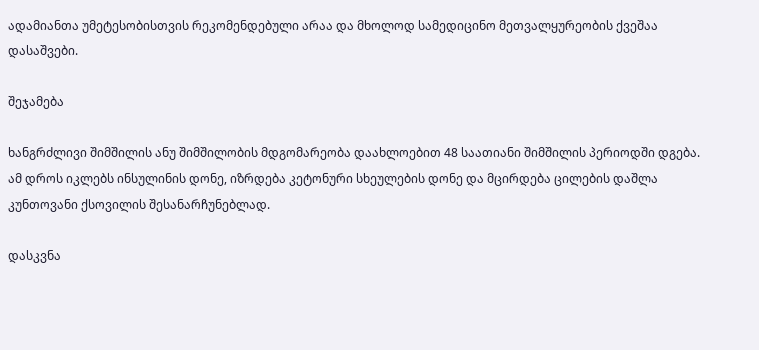ადამიანთა უმეტესობისთვის რეკომენდებული არაა და მხოლოდ სამედიცინო მეთვალყურეობის ქვეშაა დასაშვები.

შეჯამება

ხანგრძლივი შიმშილის ანუ შიმშილობის მდგომარეობა დაახლოებით 48 საათიანი შიმშილის პერიოდში დგება. ამ დროს იკლებს ინსულინის დონე, იზრდება კეტონური სხეულების დონე და მცირდება ცილების დაშლა კუნთოვანი ქსოვილის შესანარჩუნებლად.

დასკვნა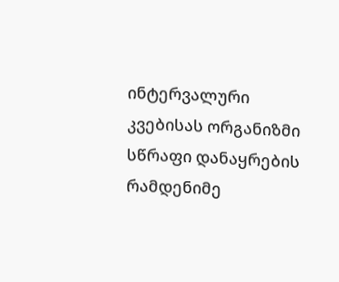ინტერვალური კვებისას ორგანიზმი სწრაფი დანაყრების რამდენიმე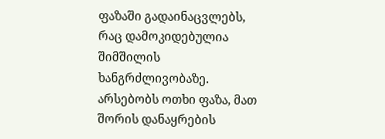ფაზაში გადაინაცვლებს, რაც დამოკიდებულია შიმშილის ხანგრძლივობაზე.
არსებობს ოთხი ფაზა, მათ შორის დანაყრების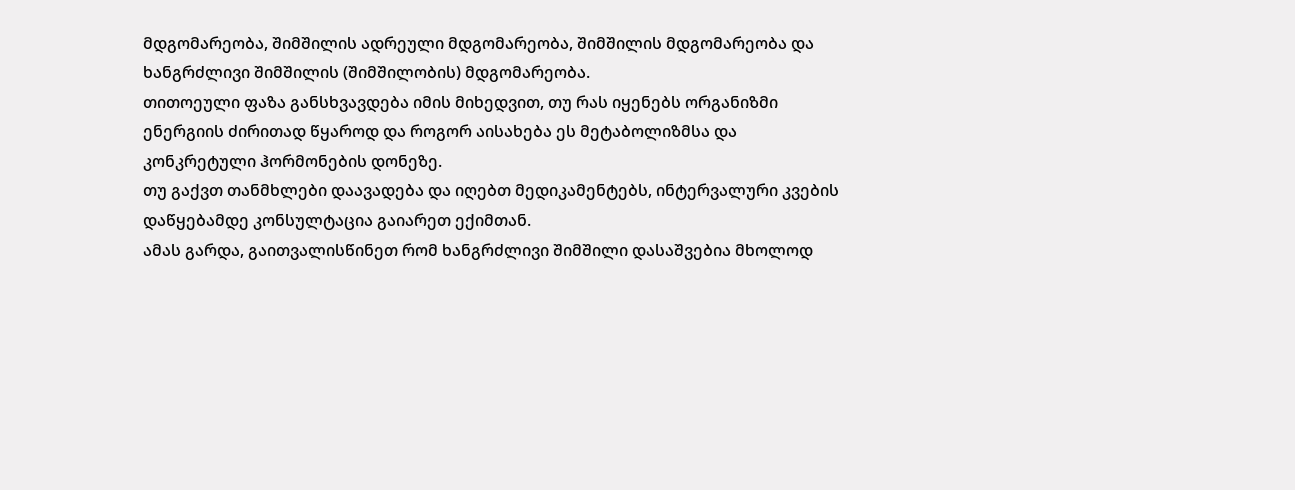მდგომარეობა, შიმშილის ადრეული მდგომარეობა, შიმშილის მდგომარეობა და ხანგრძლივი შიმშილის (შიმშილობის) მდგომარეობა.
თითოეული ფაზა განსხვავდება იმის მიხედვით, თუ რას იყენებს ორგანიზმი ენერგიის ძირითად წყაროდ და როგორ აისახება ეს მეტაბოლიზმსა და კონკრეტული ჰორმონების დონეზე.
თუ გაქვთ თანმხლები დაავადება და იღებთ მედიკამენტებს, ინტერვალური კვების დაწყებამდე კონსულტაცია გაიარეთ ექიმთან.
ამას გარდა, გაითვალისწინეთ რომ ხანგრძლივი შიმშილი დასაშვებია მხოლოდ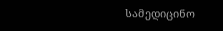სამედიცინო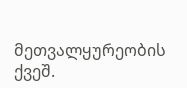მეთვალყურეობის ქვეშ.